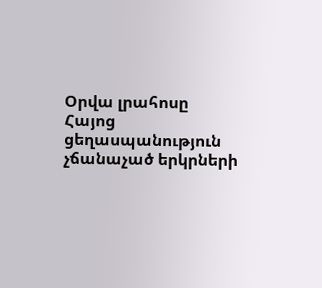Օրվա լրահոսը
Հայոց ցեղասպանություն չճանաչած երկրների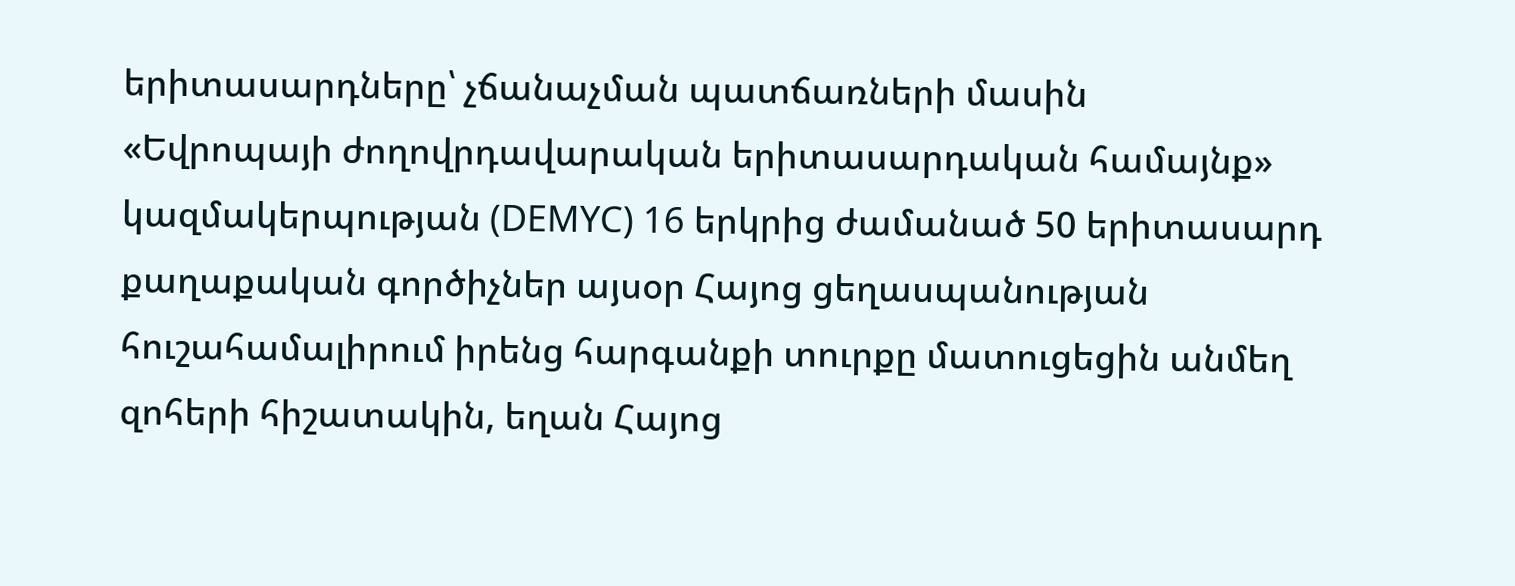երիտասարդները՝ չճանաչման պատճառների մասին
«Եվրոպայի ժողովրդավարական երիտասարդական համայնք» կազմակերպության (DEMYC) 16 երկրից ժամանած 50 երիտասարդ քաղաքական գործիչներ այսօր Հայոց ցեղասպանության հուշահամալիրում իրենց հարգանքի տուրքը մատուցեցին անմեղ զոհերի հիշատակին, եղան Հայոց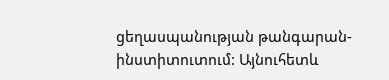ցեղասպանության թանգարան-ինստիտուտում: Այնուհետև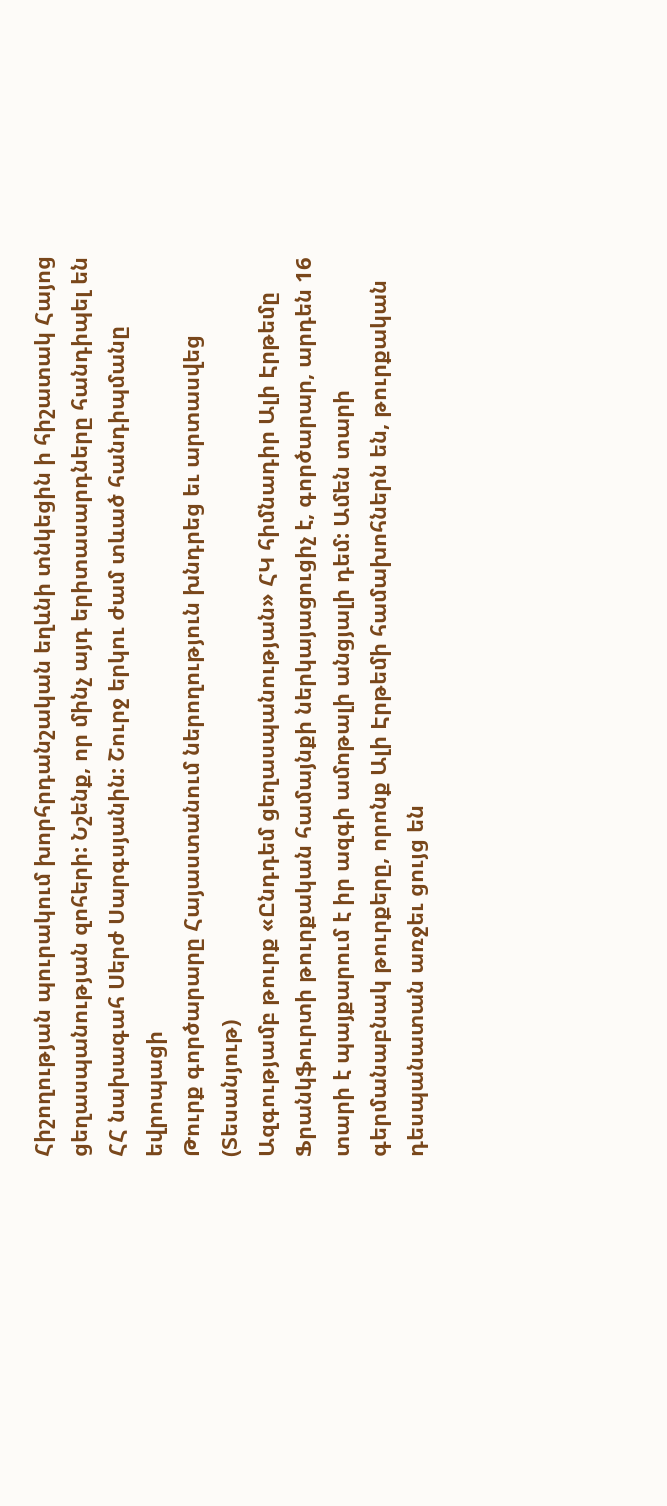Հիշողության պուրակում խորհրդանշական եղևնի տնկեցին ի հիշատակ Հայոց ցեղասպանության զոհերի: Նշենք, որ մինչ այդ երիտասարդները հանդիպել են ՀՀ նախագահ Սերժ Սարգսյանին: Շուրջ երկու ժամ տևած հանդիպմանը եվրոպացի
Թուրք գործարարը Հայաստանում ներողություն խնդրեց եւ արտասվեց (Տեսանյութ)
Ազգությամբ թուրք «Ընդդեմ ցեղասպանության» ՀԿ հիմնադիր Ալի Էրթեմը Ֆրանկֆուրտի թուրքական համայնքի ներկայացուցիչ է, գործարար, արդեն 16 տարի է պայքարում է իր ազգի ամոթալի անցյալի դեմ: Ամեն տարի գերմանաբնակ թուրքերը, որոնք Ալի Էրթեմի համախոհներն են, թուրքական դեսպանատան առջեւ ցույց են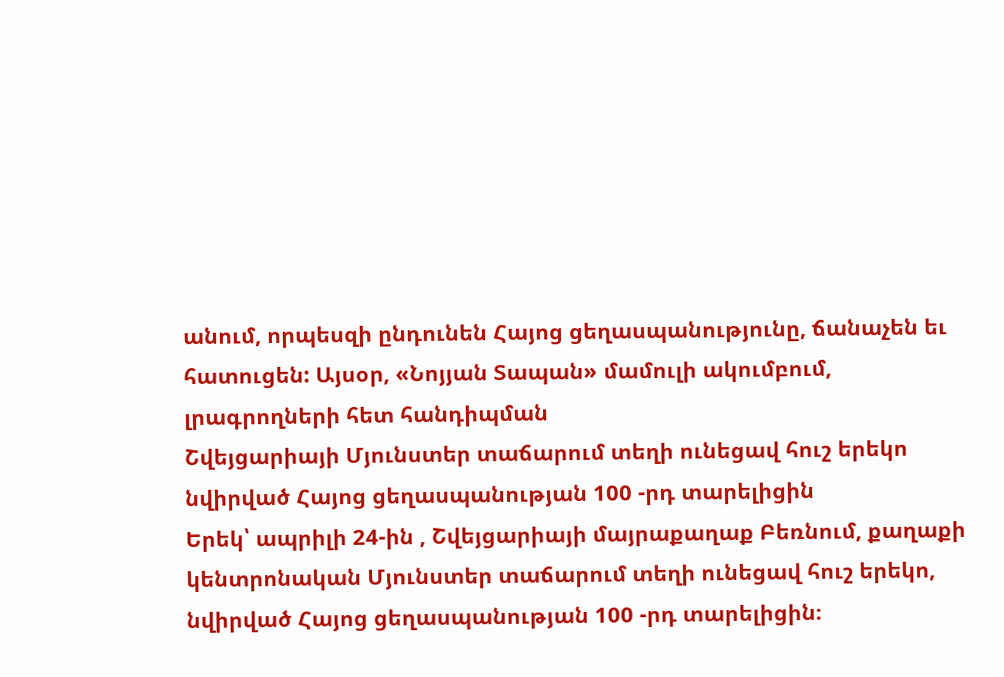անում, որպեսզի ընդունեն Հայոց ցեղասպանությունը, ճանաչեն եւ հատուցեն: Այսօր, «Նոյյան Տապան» մամուլի ակումբում, լրագրողների հետ հանդիպման
Շվեյցարիայի Մյունստեր տաճարում տեղի ունեցավ հուշ երեկո նվիրված Հայոց ցեղասպանության 100 -րդ տարելիցին
Երեկ՝ ապրիլի 24-ին , Շվեյցարիայի մայրաքաղաք Բեռնում, քաղաքի կենտրոնական Մյունստեր տաճարում տեղի ունեցավ հուշ երեկո, նվիրված Հայոց ցեղասպանության 100 -րդ տարելիցին։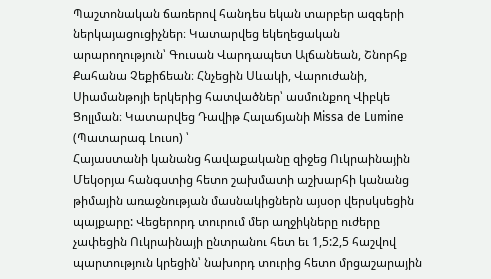Պաշտոնական ճառերով հանդես եկան տարբեր ազգերի ներկայացուցիչներ։ Կատարվեց եկեղեցական արարողություն՝ Գուսան Վարդապետ Ալճանեան, Շնորհք Քահանա Չեքիճեան։ Հնչեցին Սևակի, Վարուժանի, Սիամանթոյի երկերից հատվածներ՝ ասմունքող Վիբկե Ցոլլման։ Կատարվեց Դավիթ Հալաճյանի Missa de Lumine (Պատարագ Լուսո) ՝
Հայաստանի կանանց հավաքականը զիջեց Ուկրաինային
Մեկօրյա հանգստից հետո շախմատի աշխարհի կանանց թիմային առաջնության մասնակիցներն այսօր վերսկսեցին պայքարը: Վեցերորդ տուրում մեր աղջիկները ուժերը չափեցին Ուկրաինայի ընտրանու հետ եւ 1,5:2,5 հաշվով պարտություն կրեցին՝ նախորդ տուրից հետո մրցաշարային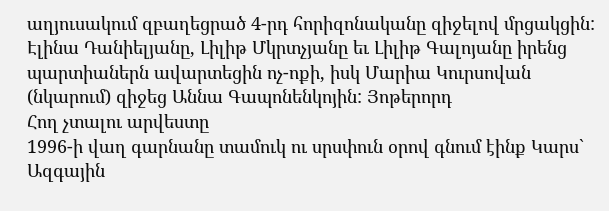աղյուսակում զբաղեցրած 4-րդ հորիզոնականը զիջելով մրցակցին: Էլինա Դանիելյանը, Լիլիթ Մկրտչյանը եւ Լիլիթ Գալոյանը իրենց պարտիաներն ավարտեցին ոչ-ոքի, իսկ Մարիա Կուրսովան (նկարում) զիջեց Աննա Գապոնենկոյին: Յոթերորդ
Հող չտալու արվեստը
1996-ի վաղ գարնանը տամուկ ու սրսփուն օրով գնում էինք Կարս` Ազգային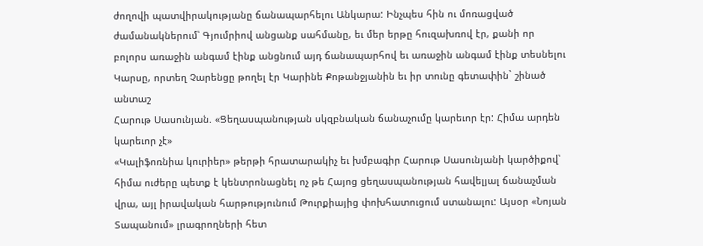ժողովի պատվիրակությանը ճանապարհելու Անկարա: Ինչպես հին ու մոռացված ժամանակներում՝ Գյումրիով անցանք սահմանը, եւ մեր երթը հուզախռով էր, քանի որ բոլորս առաջին անգամ էինք անցնում այդ ճանապարհով եւ առաջին անգամ էինք տեսնելու Կարսը, որտեղ Չարենցը թողել էր Կարինե Քոթանջյանին եւ իր տունը գետափին` շինած անտաշ
Հարութ Սասունյան. «Ցեղասպանության սկզբնական ճանաչումը կարեւոր էր: Հիմա արդեն կարեւոր չէ»
«Կալիֆոռնիա կուրիեր» թերթի հրատարակիչ եւ խմբագիր Հարութ Սասունյանի կարծիքով՝ հիմա ուժերը պետք է կենտրոնացնել ոչ թե Հայոց ցեղասպանության հավելյալ ճանաչման վրա, այլ իրավական հարթությունում Թուրքիայից փոխհատուցում ստանալու: Այսօր «Նոյան Տապանում» լրագրողների հետ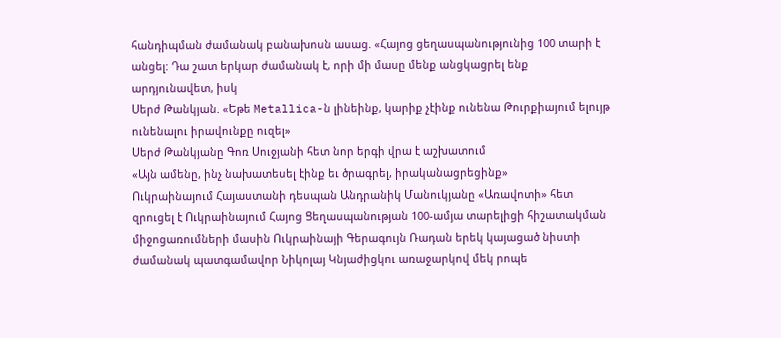հանդիպման ժամանակ բանախոսն ասաց. «Հայոց ցեղասպանությունից 100 տարի է անցել: Դա շատ երկար ժամանակ է, որի մի մասը մենք անցկացրել ենք արդյունավետ, իսկ
Սերժ Թանկյան. «Եթե Metallica-ն լինեինք, կարիք չէինք ունենա Թուրքիայում ելույթ ունենալու իրավունքը ուզել»
Սերժ Թանկյանը Գոռ Սուջյանի հետ նոր երգի վրա է աշխատում
«Այն ամենը, ինչ նախատեսել էինք եւ ծրագրել, իրականացրեցինք»
Ուկրաինայում Հայաստանի դեսպան Անդրանիկ Մանուկյանը «Առավոտի» հետ զրուցել է Ուկրաինայում Հայոց Ցեղասպանության 100-ամյա տարելիցի հիշատակման միջոցառումների մասին Ուկրաինայի Գերագույն Ռադան երեկ կայացած նիստի ժամանակ պատգամավոր Նիկոլայ Կնյաժիցկու առաջարկով մեկ րոպե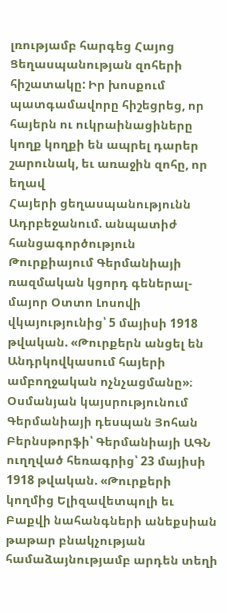լռությամբ հարգեց Հայոց Ցեղասպանության զոհերի հիշատակը: Իր խոսքում պատգամավորը հիշեցրեց, որ հայերն ու ուկրաինացիները կողք կողքի են ապրել դարեր շարունակ, եւ առաջին զոհը, որ եղավ
Հայերի ցեղասպանությունն Ադրբեջանում. անպատիժ հանցագործություն
Թուրքիայում Գերմանիայի ռազմական կցորդ գեներալ-մայոր Օտտո Լոսովի վկայությունից՝ 5 մայիսի 1918 թվական. «Թուրքերն անցել են Անդրկովկասում հայերի ամբողջական ոչնչացմանը»։ Օսմանյան կայսրությունում Գերմանիայի դեսպան Յոհան Բերնսթորֆի՝ Գերմանիայի ԱԳՆ ուղղված հեռագրից՝ 23 մայիսի 1918 թվական. «Թուրքերի կողմից Ելիզավետպոլի եւ Բաքվի նահանգների անեքսիան թաթար բնակչության համաձայնությամբ արդեն տեղի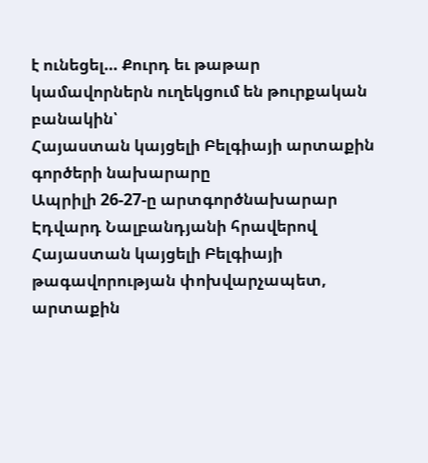է ունեցել… Քուրդ եւ թաթար կամավորներն ուղեկցում են թուրքական բանակին՝
Հայաստան կայցելի Բելգիայի արտաքին գործերի նախարարը
Ապրիլի 26-27-ը արտգործնախարար Էդվարդ Նալբանդյանի հրավերով Հայաստան կայցելի Բելգիայի թագավորության փոխվարչապետ, արտաքին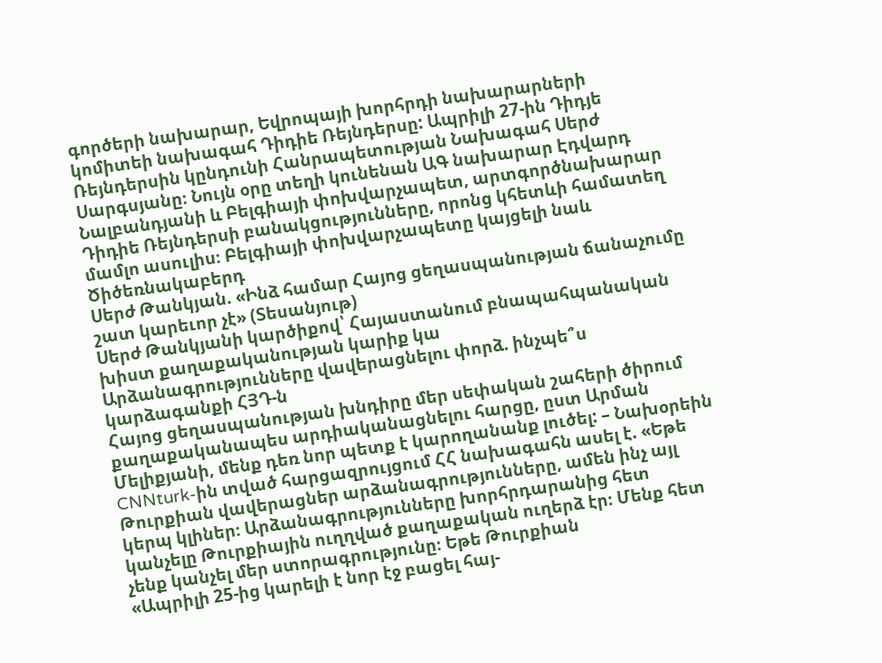գործերի նախարար, Եվրոպայի խորհրդի նախարարների կոմիտեի նախագահ Դիդիե Ռեյնդերսը: Ապրիլի 27-ին Դիդյե Ռեյնդերսին կընդունի Հանրապետության Նախագահ Սերժ Սարգսյանը։ Նույն օրը տեղի կունենան ԱԳ նախարար Էդվարդ Նալբանդյանի և Բելգիայի փոխվարչապետ, արտգործնախարար Դիդիե Ռեյնդերսի բանակցությունները, որոնց կհետևի համատեղ մամլո ասուլիս։ Բելգիայի փոխվարչապետը կայցելի նաև Ծիծեռնակաբերդ
Սերժ Թանկյան. «Ինձ համար Հայոց ցեղասպանության ճանաչումը շատ կարեւոր չէ» (Տեսանյութ)
Սերժ Թանկյանի կարծիքով՝ Հայաստանում բնապահպանական խիստ քաղաքականության կարիք կա
Արձանագրությունները վավերացնելու փորձ. ինչպե՞ս կարձագանքի ՀՅԴ-ն
Հայոց ցեղասպանության խնդիրը մեր սեփական շահերի ծիրում քաղաքականապես արդիականացնելու հարցը, ըստ Արման Մելիքյանի, մենք դեռ նոր պետք է կարողանանք լուծել: – Նախօրեին CNNturk-ին տված հարցազրույցում ՀՀ նախագահն ասել է. «Եթե Թուրքիան վավերացներ արձանագրությունները, ամեն ինչ այլ կերպ կլիներ։ Արձանագրությունները խորհրդարանից հետ կանչելը Թուրքիային ուղղված քաղաքական ուղերձ էր։ Մենք հետ չենք կանչել մեր ստորագրությունը։ Եթե Թուրքիան
«Ապրիլի 25-ից կարելի է նոր էջ բացել հայ-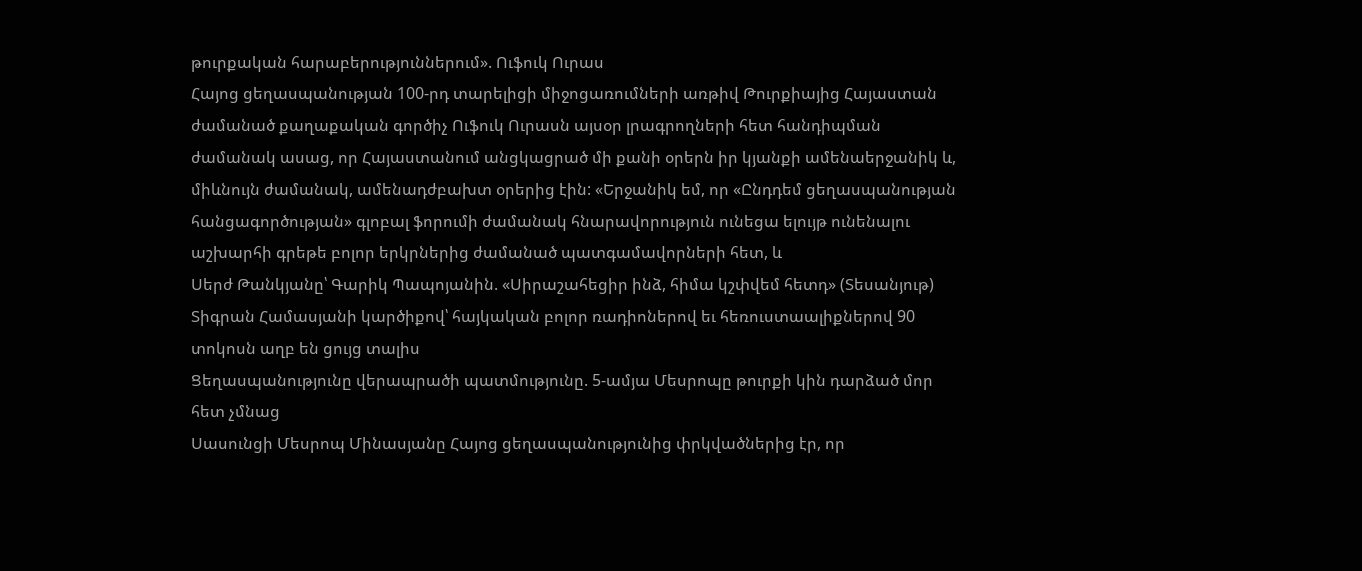թուրքական հարաբերություններում». Ուֆուկ Ուրաս
Հայոց ցեղասպանության 100-րդ տարելիցի միջոցառումների առթիվ Թուրքիայից Հայաստան ժամանած քաղաքական գործիչ Ուֆուկ Ուրասն այսօր լրագրողների հետ հանդիպման ժամանակ ասաց, որ Հայաստանում անցկացրած մի քանի օրերն իր կյանքի ամենաերջանիկ և, միևնույն ժամանակ, ամենադժբախտ օրերից էին: «Երջանիկ եմ, որ «Ընդդեմ ցեղասպանության հանցագործության» գլոբալ ֆորումի ժամանակ հնարավորություն ունեցա ելույթ ունենալու աշխարհի գրեթե բոլոր երկրներից ժամանած պատգամավորների հետ, և
Սերժ Թանկյանը՝ Գարիկ Պապոյանին. «Սիրաշահեցիր ինձ, հիմա կշփվեմ հետդ» (Տեսանյութ)
Տիգրան Համասյանի կարծիքով՝ հայկական բոլոր ռադիոներով եւ հեռուստաալիքներով 90 տոկոսն աղբ են ցույց տալիս
Ցեղասպանությունը վերապրածի պատմությունը. 5-ամյա Մեսրոպը թուրքի կին դարձած մոր հետ չմնաց
Սասունցի Մեսրոպ Մինասյանը Հայոց ցեղասպանությունից փրկվածներից էր, որ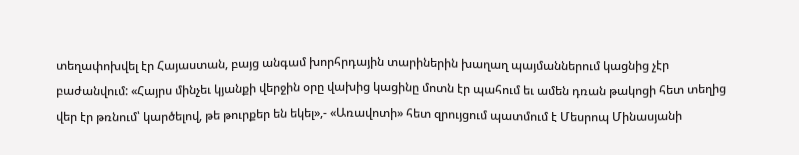տեղափոխվել էր Հայաստան, բայց անգամ խորհրդային տարիներին խաղաղ պայմաններում կացնից չէր բաժանվում: «Հայրս մինչեւ կյանքի վերջին օրը վախից կացինը մոտն էր պահում եւ ամեն դռան թակոցի հետ տեղից վեր էր թռնում՝ կարծելով, թե թուրքեր են եկել»,- «Առավոտի» հետ զրույցում պատմում է Մեսրոպ Մինասյանի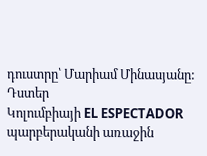դուստրը՝ Մարիամ Մինասյանը: Դստեր
Կոլումբիայի EL ESPECTADOR պարբերականի առաջին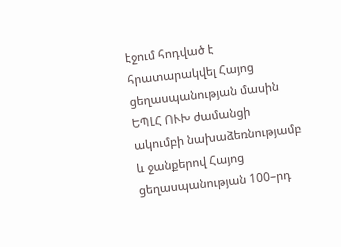էջում հոդված է հրատարակվել Հայոց ցեղասպանության մասին
ԵՊԼՀ ՈՒԽ ժամանցի ակումբի նախաձեռնությամբ և ջանքերով Հայոց ցեղասպանության 100–րդ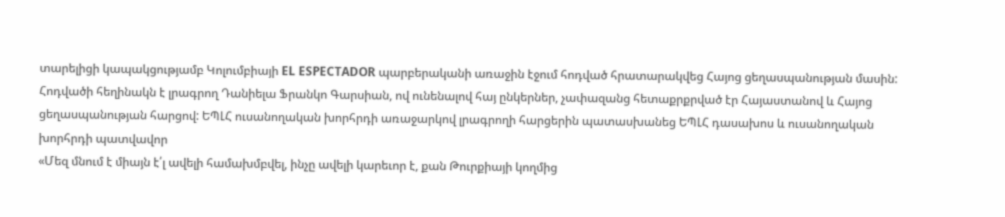տարելիցի կապակցությամբ Կոլումբիայի EL ESPECTADOR պարբերականի առաջին էջում հոդված հրատարակվեց Հայոց ցեղասպանության մասին: Հոդվածի հեղինակն է լրագրող Դանիելա Ֆրանկո Գարսիան, ով ունենալով հայ ընկերներ, չափազանց հետաքրքրված էր Հայաստանով և Հայոց ցեղասպանության հարցով: ԵՊԼՀ ուսանողական խորհրդի առաջարկով լրագրողի հարցերին պատասխանեց ԵՊԼՀ դասախոս և ուսանողական խորհրդի պատվավոր
«Մեզ մնում է միայն է՛լ ավելի համախմբվել, ինչը ավելի կարեւոր է, քան Թուրքիայի կողմից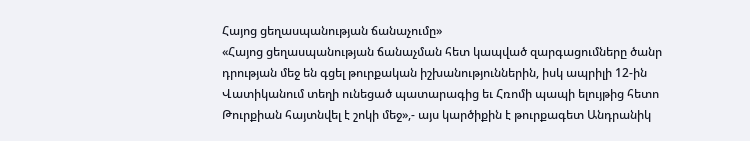Հայոց ցեղասպանության ճանաչումը»
«Հայոց ցեղասպանության ճանաչման հետ կապված զարգացումները ծանր դրության մեջ են գցել թուրքական իշխանություններին, իսկ ապրիլի 12-ին Վատիկանում տեղի ունեցած պատարագից եւ Հռոմի պապի ելույթից հետո Թուրքիան հայտնվել է շոկի մեջ»,- այս կարծիքին է թուրքագետ Անդրանիկ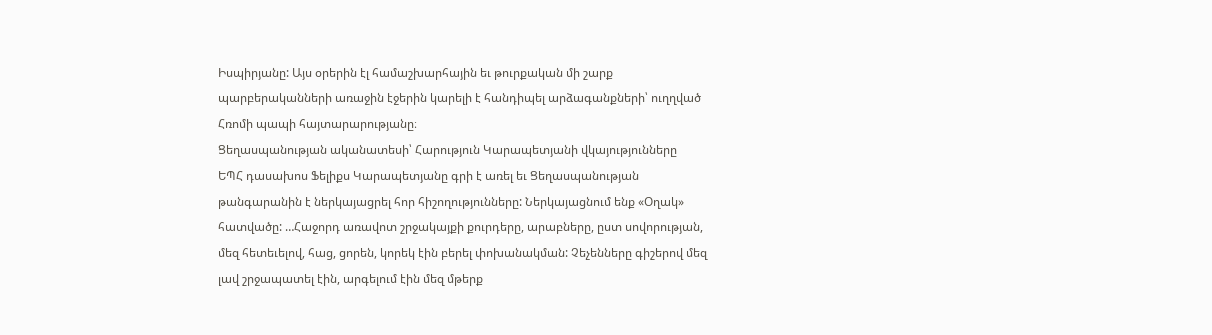Իսպիրյանը: Այս օրերին էլ համաշխարհային եւ թուրքական մի շարք պարբերականների առաջին էջերին կարելի է հանդիպել արձագանքների՝ ուղղված Հռոմի պապի հայտարարությանը։
Ցեղասպանության ականատեսի՝ Հարություն Կարապետյանի վկայությունները
ԵՊՀ դասախոս Ֆելիքս Կարապետյանը գրի է առել եւ Ցեղասպանության թանգարանին է ներկայացրել հոր հիշողությունները: Ներկայացնում ենք «Օղակ» հատվածը: …Հաջորդ առավոտ շրջակայքի քուրդերը, արաբները, ըստ սովորության, մեզ հետեւելով, հաց, ցորեն, կորեկ էին բերել փոխանակման: Չեչենները գիշերով մեզ լավ շրջապատել էին, արգելում էին մեզ մթերք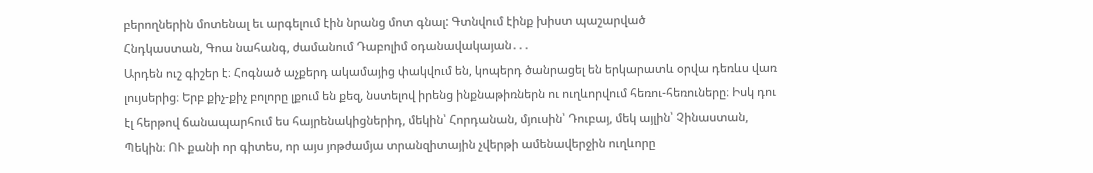բերողներին մոտենալ եւ արգելում էին նրանց մոտ գնալ: Գտնվում էինք խիստ պաշարված
Հնդկաստան, Գոա նահանգ, ժամանում Դաբոլիմ օդանավակայան․․․
Արդեն ուշ գիշեր է։ Հոգնած աչքերդ ակամայից փակվում են, կոպերդ ծանրացել են երկարատև օրվա դեռևս վառ լույսերից։ Երբ քիչ-քիչ բոլորը լքում են քեզ, նստելով իրենց ինքնաթիռներն ու ուղևորվում հեռու-հեռուները։ Իսկ դու էլ հերթով ճանապարհում ես հայրենակիցներիդ, մեկին՝ Հորդանան, մյուսին՝ Դուբայ, մեկ այլին՝ Չինաստան, Պեկին։ ՈՒ քանի որ գիտես, որ այս յոթժամյա տրանզիտային չվերթի ամենավերջին ուղևորը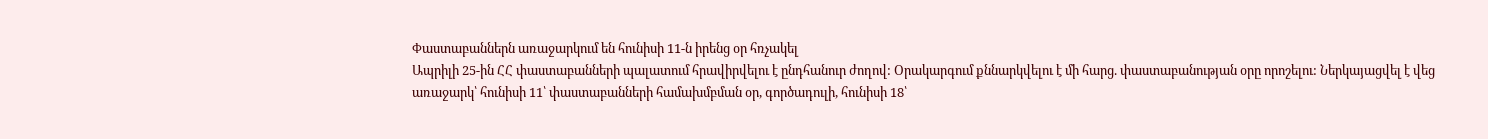Փաստաբաններն առաջարկում են հունիսի 11-ն իրենց օր հռչակել
Ապրիլի 25-ին ՀՀ փաստաբանների պալատում հրավիրվելու է ընդհանուր ժողով: Օրակարգում քննարկվելու է մի հարց. փաստաբանության օրը որոշելու: Ներկայացվել է վեց առաջարկ՝ հունիսի 11՝ փաստաբանների համախմբման օր, գործադուլի, հունիսի 18՝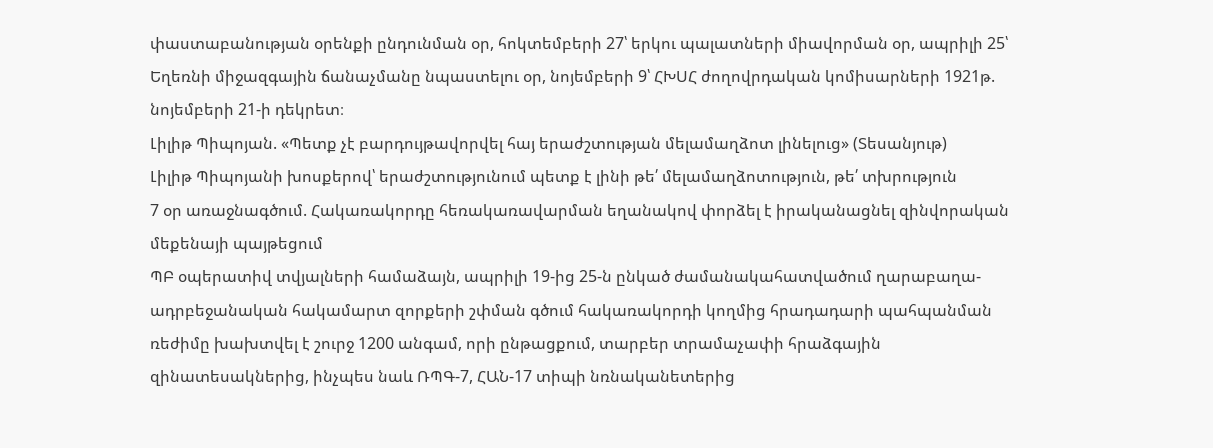փաստաբանության օրենքի ընդունման օր, հոկտեմբերի 27՝ երկու պալատների միավորման օր, ապրիլի 25՝ Եղեռնի միջազգային ճանաչմանը նպաստելու օր, նոյեմբերի 9՝ ՀԽՍՀ ժողովրդական կոմիսարների 1921թ. նոյեմբերի 21-ի դեկրետ։
Լիլիթ Պիպոյան. «Պետք չէ բարդույթավորվել հայ երաժշտության մելամաղձոտ լինելուց» (Տեսանյութ)
Լիլիթ Պիպոյանի խոսքերով՝ երաժշտությունում պետք է լինի թե՛ մելամաղձոտություն, թե՛ տխրություն
7 օր առաջնագծում. Հակառակորդը հեռակառավարման եղանակով փորձել է իրականացնել զինվորական մեքենայի պայթեցում
ՊԲ օպերատիվ տվյալների համաձայն, ապրիլի 19-ից 25-ն ընկած ժամանակահատվածում ղարաբաղա-ադրբեջանական հակամարտ զորքերի շփման գծում հակառակորդի կողմից հրադադարի պահպանման ռեժիմը խախտվել է շուրջ 1200 անգամ, որի ընթացքում, տարբեր տրամաչափի հրաձգային զինատեսակներից, ինչպես նաև ՌՊԳ-7, ՀԱՆ-17 տիպի նռնականետերից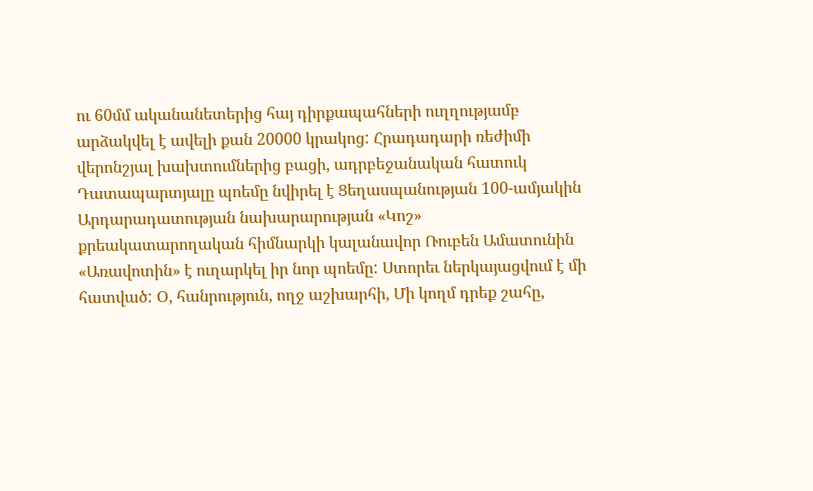ու 60մմ ականանետերից հայ դիրքապահների ուղղությամբ արձակվել է ավելի քան 20000 կրակոց: Հրադադարի ռեժիմի վերոնշյալ խախտումներից բացի, ադրբեջանական հատուկ
Դատապարտյալը պոեմը նվիրել է Ցեղասպանության 100-ամյակին
Արդարադատության նախարարության «Կոշ» քրեակատարողական հիմնարկի կալանավոր Ռուբեն Ամատունին «Առավոտին» է ուղարկել իր նոր պոեմը: Ստորեւ ներկայացվում է մի հատված: Օ, հանրություն, ողջ աշխարհի, Մի կողմ դրեք շահը,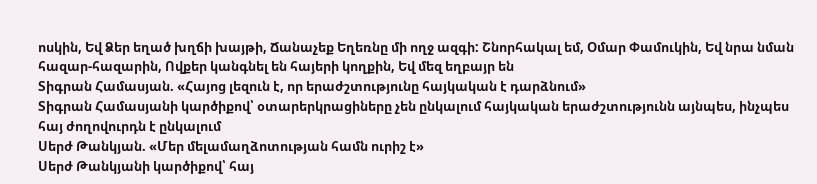ոսկին, Եվ Ձեր եղած խղճի խայթի, Ճանաչեք Եղեռնը մի ողջ ազգի: Շնորհակալ եմ, Օմար Փամուկին, Եվ նրա նման հազար-հազարին, Ովքեր կանգնել են հայերի կողքին, Եվ մեզ եղբայր են
Տիգրան Համասյան. «Հայոց լեզուն է, որ երաժշտությունը հայկական է դարձնում»
Տիգրան Համասյանի կարծիքով՝ օտարերկրացիները չեն ընկալում հայկական երաժշտությունն այնպես, ինչպես հայ ժողովուրդն է ընկալում
Սերժ Թանկյան. «Մեր մելամաղձոտության համն ուրիշ է»
Սերժ Թանկյանի կարծիքով՝ հայ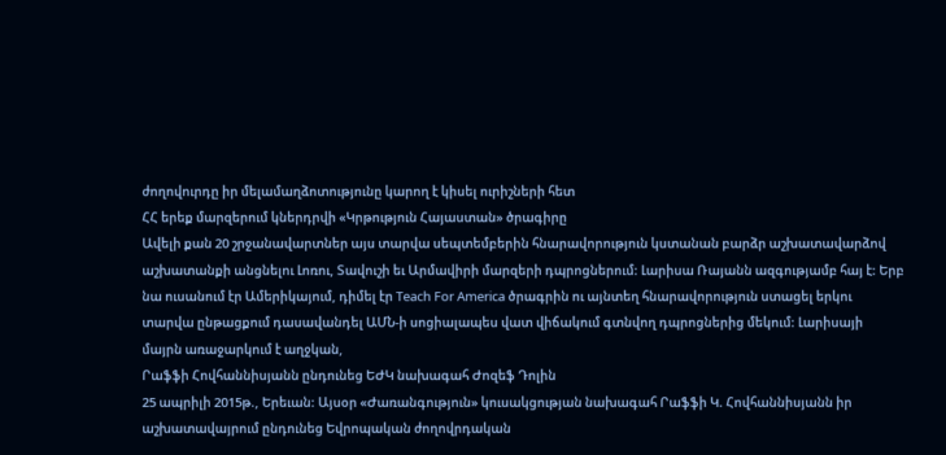ժողովուրդը իր մելամաղձոտությունը կարող է կիսել ուրիշների հետ
ՀՀ երեք մարզերում կներդրվի «Կրթություն Հայաստան» ծրագիրը
Ավելի քան 20 շրջանավարտներ այս տարվա սեպտեմբերին հնարավորություն կստանան բարձր աշխատավարձով աշխատանքի անցնելու Լոռու, Տավուշի եւ Արմավիրի մարզերի դպրոցներում: Լարիսա Ռայանն ազգությամբ հայ է: Երբ նա ուսանում էր Ամերիկայում, դիմել էր Teach For America ծրագրին ու այնտեղ հնարավորություն ստացել երկու տարվա ընթացքում դասավանդել ԱՄՆ-ի սոցիալապես վատ վիճակում գտնվող դպրոցներից մեկում: Լարիսայի մայրն առաջարկում է աղջկան,
Րաֆֆի Հովհաննիսյանն ընդունեց ԵԺԿ նախագահ Ժոզեֆ Դոլին
25 ապրիլի 2015թ., Երեւան: Այսօր «Ժառանգություն» կուսակցության նախագահ Րաֆֆի Կ. Հովհաննիսյանն իր աշխատավայրում ընդունեց Եվրոպական ժողովրդական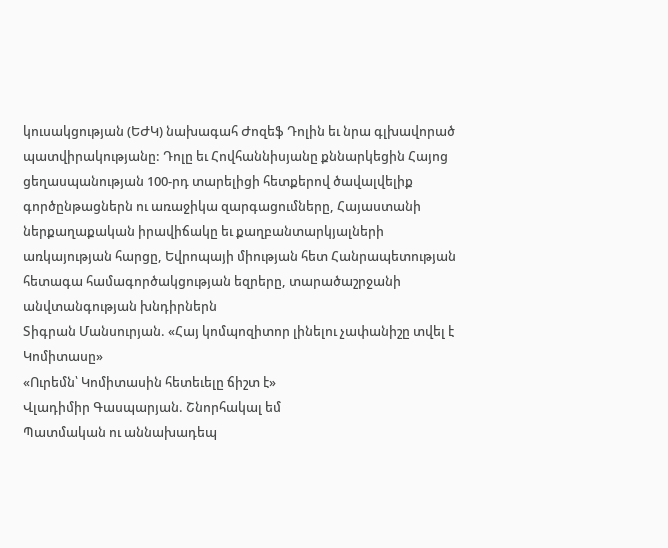կուսակցության (ԵԺԿ) նախագահ Ժոզեֆ Դոլին եւ նրա գլխավորած պատվիրակությանը: Դոլը եւ Հովհաննիսյանը քննարկեցին Հայոց ցեղասպանության 100-րդ տարելիցի հետքերով ծավալվելիք գործընթացներն ու առաջիկա զարգացումները, Հայաստանի ներքաղաքական իրավիճակը եւ քաղբանտարկյալների առկայության հարցը, Եվրոպայի միության հետ Հանրապետության հետագա համագործակցության եզրերը, տարածաշրջանի անվտանգության խնդիրներն
Տիգրան Մանսուրյան. «Հայ կոմպոզիտոր լինելու չափանիշը տվել է Կոմիտասը»
«Ուրեմն՝ Կոմիտասին հետեւելը ճիշտ է»
Վլադիմիր Գասպարյան. Շնորհակալ եմ
Պատմական ու աննախադեպ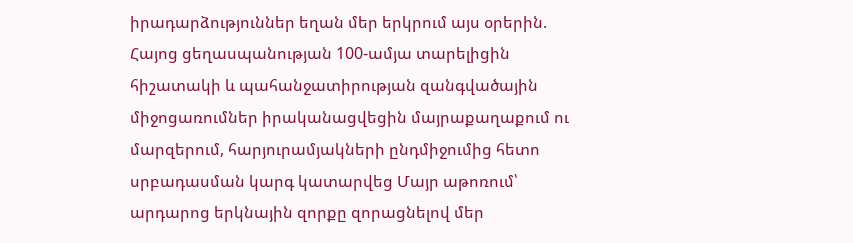իրադարձություններ եղան մեր երկրում այս օրերին. Հայոց ցեղասպանության 100-ամյա տարելիցին հիշատակի և պահանջատիրության զանգվածային միջոցառումներ իրականացվեցին մայրաքաղաքում ու մարզերում, հարյուրամյակների ընդմիջումից հետո սրբադասման կարգ կատարվեց Մայր աթոռում՝ արդարոց երկնային զորքը զորացնելով մեր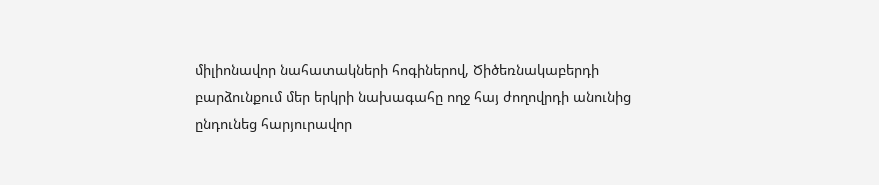միլիոնավոր նահատակների հոգիներով, Ծիծեռնակաբերդի բարձունքում մեր երկրի նախագահը ողջ հայ ժողովրդի անունից ընդունեց հարյուրավոր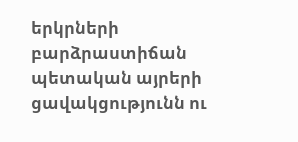երկրների բարձրաստիճան պետական այրերի ցավակցությունն ու